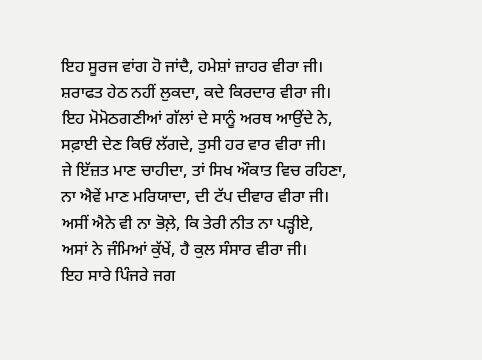ਇਹ ਸੂਰਜ ਵਾਂਗ ਹੋ ਜਾਂਦੈ, ਹਮੇਸ਼ਾਂ ਜ਼ਾਹਰ ਵੀਰਾ ਜੀ।
ਸ਼ਰਾਫਤ ਹੇਠ ਨਹੀਂ ਲੁਕਦਾ, ਕਦੇ ਕਿਰਦਾਰ ਵੀਰਾ ਜੀ।
ਇਹ ਮੋਮੋਠਗਣੀਆਂ ਗੱਲਾਂ ਦੇ ਸਾਨੂੰ ਅਰਥ ਆਉਂਦੇ ਨੇ,
ਸਫ਼ਾਈ ਦੇਣ ਕਿਓਂ ਲੱਗਦੇ, ਤੁਸੀ ਹਰ ਵਾਰ ਵੀਰਾ ਜੀ।
ਜੇ ਇੱਜ਼ਤ ਮਾਣ ਚਾਹੀਦਾ, ਤਾਂ ਸਿਖ ਔਕਾਤ ਵਿਚ ਰਹਿਣਾ,
ਨਾ ਐਵੇਂ ਮਾਣ ਮਰਿਯਾਦਾ, ਦੀ ਟੱਪ ਦੀਵਾਰ ਵੀਰਾ ਜੀ।
ਅਸੀਂ ਐਨੇ ਵੀ ਨਾ ਭੋਲ਼ੇ, ਕਿ ਤੇਰੀ ਨੀਤ ਨਾ ਪੜ੍ਹੀਏ,
ਅਸਾਂ ਨੇ ਜੰਮਿਆਂ ਕੁੱਖੇਂ, ਹੈ ਕੁਲ ਸੰਸਾਰ ਵੀਰਾ ਜੀ।
ਇਹ ਸਾਰੇ ਪਿੰਜਰੇ ਜਗ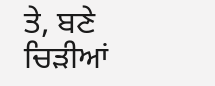ਤੇ, ਬਣੇ ਚਿੜੀਆਂ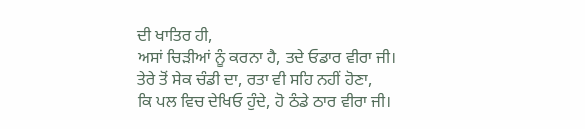ਦੀ ਖਾਤਿਰ ਹੀ,
ਅਸਾਂ ਚਿੜੀਆਂ ਨੂੰ ਕਰਨਾ ਹੈ, ਤਦੇ ਓਡਾਰ ਵੀਰਾ ਜੀ।
ਤੇਰੇ ਤੋਂ ਸੇਕ ਚੰਡੀ ਦਾ, ਰਤਾ ਵੀ ਸਹਿ ਨਹੀਂ ਹੋਣਾ,
ਕਿ ਪਲ ਵਿਚ ਦੇਖਿਓ ਹੁੰਦੇ, ਹੋ ਠੰਡੇ ਠਾਰ ਵੀਰਾ ਜੀ।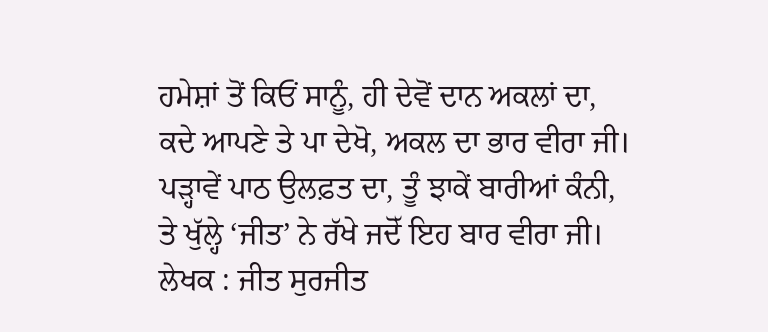ਹਮੇਸ਼ਾਂ ਤੋਂ ਕਿਓਂ ਸਾਨੂੰ, ਹੀ ਦੇਵੋਂ ਦਾਨ ਅਕਲਾਂ ਦਾ,
ਕਦੇ ਆਪਣੇ ਤੇ ਪਾ ਦੇਖੋ, ਅਕਲ ਦਾ ਭਾਰ ਵੀਰਾ ਜੀ।
ਪੜ੍ਹਾਵੇਂ ਪਾਠ ਉਲਫ਼ਤ ਦਾ, ਤੂੰ ਝਾਕੇਂ ਬਾਰੀਆਂ ਕੰਨੀ,
ਤੇ ਖੁੱਲ੍ਹੇ ‘ਜੀਤ’ ਨੇ ਰੱਖੇ ਜਦੋੱ ਇਹ ਬਾਰ ਵੀਰਾ ਜੀ।
ਲੇਖਕ : ਜੀਤ ਸੁਰਜੀਤ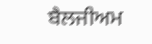ਬੈਲਜੀਅਮ